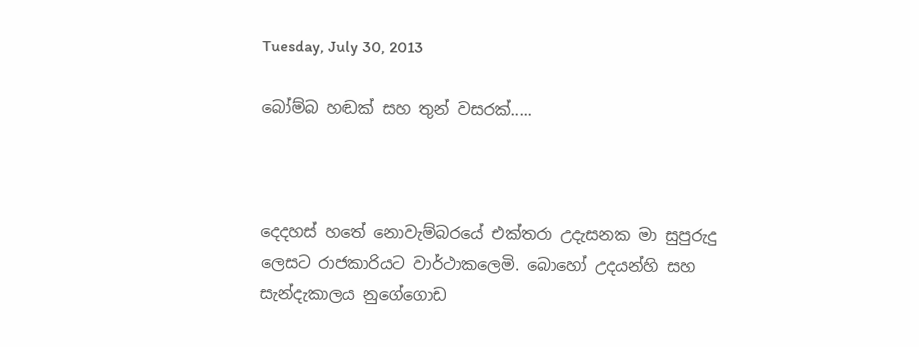Tuesday, July 30, 2013

බෝම්බ හඬක් සහ තුන් වසරක්.....



දෙදහස් හතේ නොවැම්බරයේ එක්තරා උදැසනක මා සුපුරුදු ලෙසට රාජකාරියට වාර්ථාකලෙමි. බොහෝ උදයන්හි සහ සැන්දැකාලය නුගේගොඩ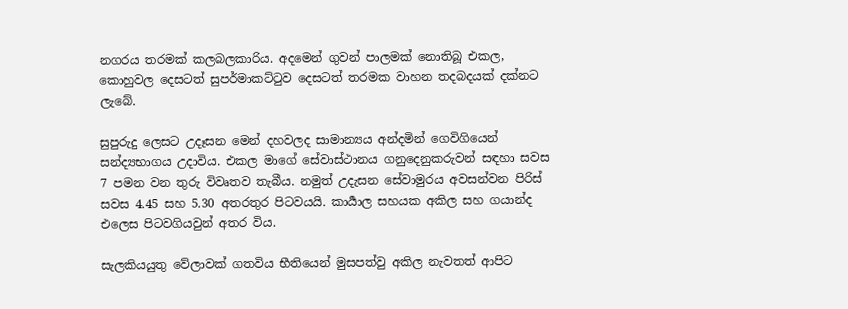නගරය තරමක් කලබලකාරිය. අදමෙන් ගුවන් පාලමක් නොතිබූ එකල, කොහුවල දෙසටත් සුපර්මාකට්ටුව දෙසටත් තරමක වාහන තදබදයක් දක්නට ලැබේ.

සුපුරුදු ලෙසට උදෑසන මෙන් දහවලද සාමාන්‍යය අන්දමින් ගෙවිගියෙන් සන්ද්‍යභාගය උදාවිය. එකල මාගේ සේවාස්ථානය ගනුදෙනුකරුවන් සඳහා සවස 7 පමන වන තුරු විවෘතව තැබීය. නමුත් උදැසන සේවාමුරය අවසන්වන පිරිස් සවස 4.45 සහ 5.30 අතරතුර පිටවයයි. කාර්‍යාල සහයක අකිල සහ ගයාන්ද එලෙස පිටවගියවුන් අතර විය.

සැලකියයුතු වේලාවක් ගතවිය භීතියෙන් මුසපත්වු අකිල නැවතත් ආපිට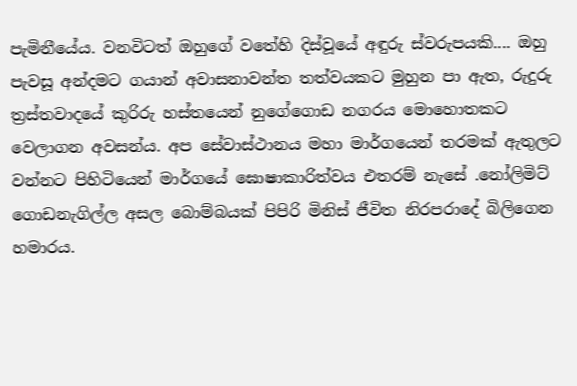පැමිනීයේය. වනවිටත් ඔහුගේ වතේහි දිස්වූයේ අඳුරු ස්වරුපයකි.... ඔහු පැවසූ අන්දමට ගයාන් අවාසනාවන්ත තත්වයකට මුහුන පා ඇත, රුදුරු ත්‍රස්තවාදයේ කුරිරු හස්තයෙන් නුගේගොඩ නගරය මොහොතකට වෙලාගන අවසන්ය. අප සේවාස්ථානය මහා මාර්ගයෙන් තරමක් ඇතුලට වන්නට පිහිටියෙන් මාර්ගයේ ඝොෂාකාරිත්වය එතරම් නැසේ .නෝලිමිට් ගොඩනැගිල්ල අසල බොම්බයක් පිපිරි මිනිස් ජීවිත නිරපරාදේ බිලිගෙන හමාරය.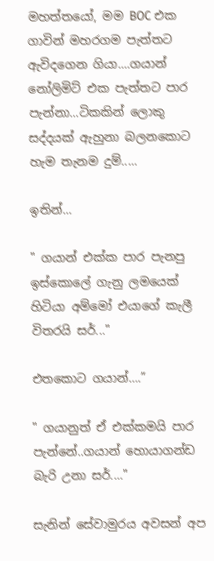මහත්තයෝ, මම BOC එක ගාවින් මහරගම පැත්තට ඇවිදගෙන ගියා....ගයාන් නෝලිමිට් එක පැත්තට පාර පැන්නා...ටිකකින් ලොකු සද්දයක් ඇහුනා බලනකොට හැම තැනම දුම්.....

ඉතින්...

" ගයාන් එක්ක පාර පැනපු ඉස්කොලේ ගැනු ලමයෙක් හිටියා අම්මෝ එයාගේ කැලී විතරයි සර්..."

එතකොට ගයාන්….”

" ගයානුත් ඒ එක්කමයි පාර පැන්නේ..ගයාන් හොයාගන්ඩ බැරි උනා සර්...."

සැනින් සේවාමුරය අවසන් අප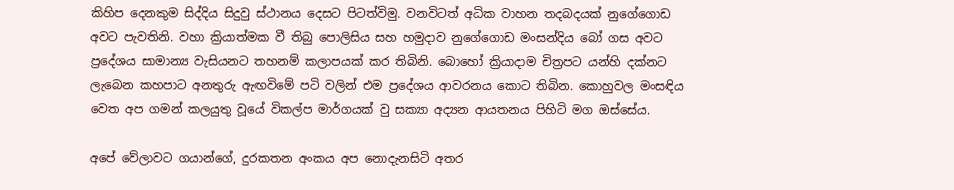කිහිප දෙනකුම සිද්දිය සිදුවු ස්ථානය දෙසට පිටත්විමු. වනවිටත් අධික වාහන තදබදයක් නුගේගොඩ අවට පැවතිනි. වහා ක්‍රියාත්මක වී තිබු පොලිසිය සහ හමුදාව නුගේගොඩ මංසන්දිය බෝ ගස අවට ප්‍රදේශය සාමාන්‍ය වැසියනට තහනම් කලාපයක් කර තිබිනි. බොහෝ ක්‍රියාදාම චිත්‍රපට යන්හි දක්නට ලැබෙන කහපාට අනතුරු ඇඟවිමේ පටි වලින් එම ප්‍රදේශය ආවරනය කොට තිබින. කොහුවල මංසඳිය වෙත අප ගමන් කලයුතු වූයේ විකල්ප මාර්ගයක් වු සක්‍යා අද්‍යන ආයතනය පිහිටි මග ඔස්සේය.

අපේ වේලාවට ගයාන්ගේ, දුරකතන අංකය අප නොදැනසිටි අතර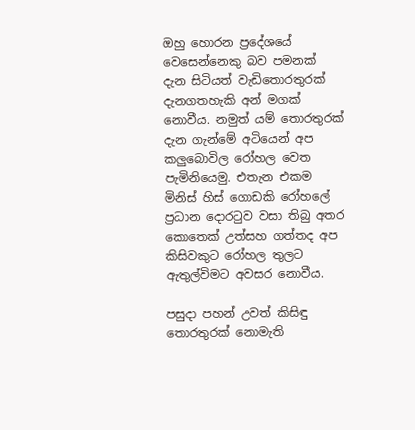ඔහු හොරන ප්‍රදේශයේ වෙසෙන්නෙකු බව පමනක් දැන සිටියත් වැඩිතොරතුරක් දැනගතහැකි අන් මගක් නොවීය. නමුත් යම් තොරතුරක් දැන ගැන්මේ අටියෙන් අප කලුබොවිල රෝහල වෙත පැමිනියෙමු. එතැන එකම මිනිස් හිස් ගොඩකි රෝහලේ ප්‍රධාන දොරටුව වසා තිබු අතර කොතෙක් උත්සහ ගත්තද අප කිසිවකුට රෝහල තුලට ඇතුල්විමට අවසර නොවීය.

පසුදා පහන් උවත් කිසිඳු තොරතුරක් නොමැති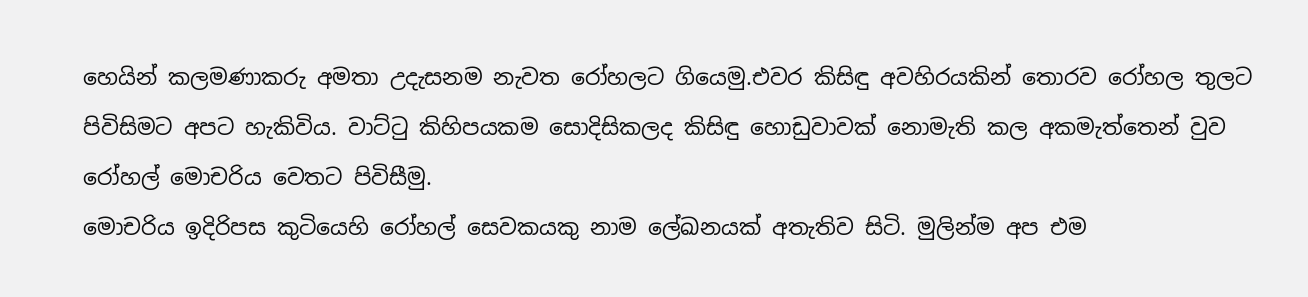හෙයින් කලමණාකරු අමතා උදැසනම නැවත රෝහලට ගියෙමු.එවර කිසිඳු අවහිරයකින් තොරව රෝහල තුලට පිවිසිමට අපට හැකිවිය. වාට්ටු කිහිපයකම සොදිසිකලද කිසිඳු හොඩුවාවක් නොමැති කල අකමැත්තෙන් වුව රෝහල් මොචරිය වෙතට පිවිසීමු.
මොචරිය ඉදිරිපස කුටියෙහි රෝහල් සෙවකයකු නාම ලේඛනයක් අතැතිව සිටි. මුලින්ම අප එම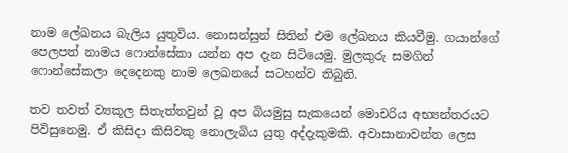නාම ලේඛනය බැලිය යුතුවිය. නොසන්සුන් සිතින් එම ලේඛනය කියවීමු. ගයාන්ගේ පෙලපත් නාමය ෆොන්සේකා යන්න අප දැන සිටියෙමු. මුලකුරු සමගින් ෆොන්සේකලා දෙදෙනකු නාම ලෙඛනයේ සටහන්ව තිබුනි.

තව තවත් ව්‍යකූල සිතැත්තවුන් වූ අප බියමුසු සැකයෙන් මොචරිය අභ්‍යන්තරයට පිවිසුනෙමු. ඒ කිසිදා කිසිවකු නොලැබිය යුතු අද්දැකුමකි. අවාසානාවන්ත ලෙස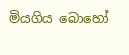මියගිය බොහෝ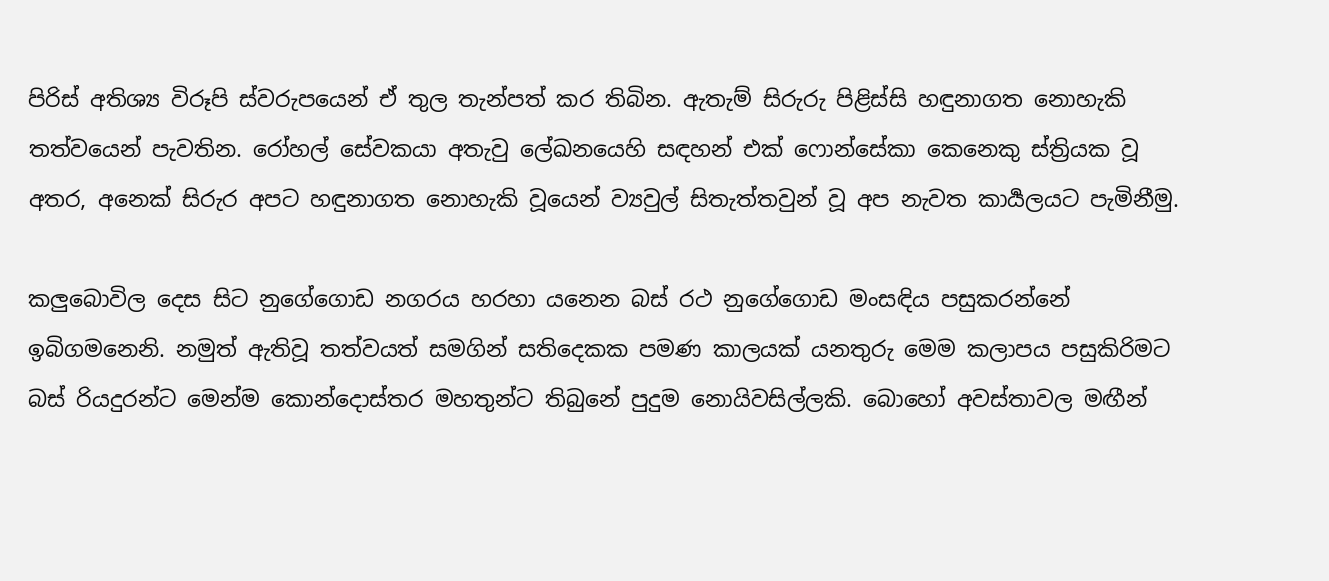පිරිස් අතිශ්‍ය විරූපි ස්වරුපයෙන් ඒ තුල තැන්පත් කර තිබින. ඇතැම් සිරුරු පිළිස්සි හඳුනාගත නොහැකි තත්වයෙන් පැවතින. රෝහල් සේවකයා අතැවු ලේඛනයෙහි සඳහන් එක් ෆොන්සේකා කෙනෙකු ස්ත්‍රියක වූ අතර, අනෙක් සිරුර අපට හඳුනාගත නොහැකි වූයෙන් ව්‍යවුල් සිතැත්තවුන් වූ අප නැවත කාර්‍යලයට පැමිනීමු.

කලුබොවිල දෙස සිට නුගේගොඩ නගරය හරහා යනෙන බස් රථ නුගේගොඩ මංසඳිය පසුකරන්නේ ඉබිගමනෙනි. නමුත් ඇතිවූ තත්වයත් සමගින් සතිදෙකක පමණ කාලයක් යනතුරු මෙම කලාපය පසුකිරිමට බස් රියදුරන්ට මෙන්ම කොන්දොස්තර මහතුන්ට තිබුනේ පුදුම නොයිවසිල්ලකි. බොහෝ අවස්තාවල මඟීන්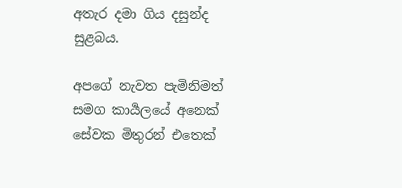අතැර දමා ගිය දසුන්ද සුළබය.

අපගේ නැවත පැමිනිමත් සමග කාර්‍යලයේ අනෙක් සේවක මිතුරන් එතෙක්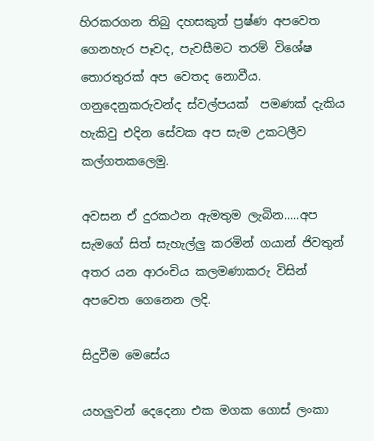හිරකරගන තිබු දහසකුත් ප්‍රෂ්ණ අපවෙත ගෙනහැර පෑවද, පැවසීමට තරම් විශේෂ තොරතුරක් අප වෙතද නොවීය. ගනුදෙනුකරුවන්ද ස්වල්පයක්  පමණක් දැකිය හැකිවු එදින සේවක අප සැම උකටලීව කල්ගතකලෙමු.

අවසන ඒ දුරකථන ඇමතුම ලැබින.....අප සැමගේ සිත් සැහැල්ලු කරමින් ගයාන් ජිවතුන් අතර යන ආරංචිය කලමණාකරු විසින් අපවෙත ගෙනෙන ලදි.

සිදුවීම මෙසේය

යහලුවන් දෙදෙනා එක මගක ගොස් ලංකා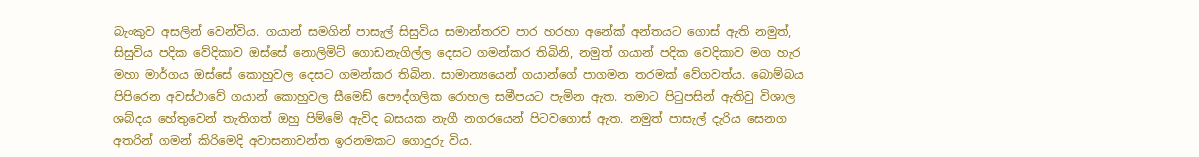බැංකුව අසලින් වෙන්විය. ගයාන් සමගින් පාසැල් සිසුවිය සමාන්තරව පාර හරහා අනේක් අන්තයට ගොස් ඇති නමුත්, සිසුවිය පදික වේදිකාව ඔස්සේ නොලිමිට් ගොඩනැගිල්ල දෙසට ගමන්කර තිබිනි, නමුත් ගයාන් පදික වෙදිකාව මග හැර මහා මාර්ගය ඔස්සේ කොහුවල දෙසට ගමන්කර තිබින. සාමාන්‍යයෙන් ගයාන්ගේ පාගමන තරමක් වේගවත්ය. බොම්බය පිපිරෙන අවස්ථාවේ ගයාන් කොහුවල සීමෙඩ් පෞද්ගලික රොහල සමීපයට පැමින ඇත. තමාට පිටුපසින් ඇතිවු විශාල ශබ්දය හේතුවෙන් තැතිගත් ඔහු පිම්මේ ඇවිද බසයක නැගී නගරයෙන් පිටවගොස් ඇත. නමුත් පාසැල් දැරිය සෙනග අතරින් ගමන් කිරිමෙදි අවාසනාවන්ත ඉරනමකට ගොදුරු විය.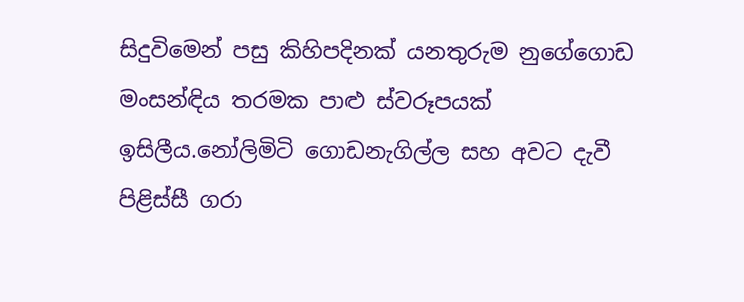සිදුවිමෙන් පසු කිහිපදිනක් යනතුරුම නුගේගොඩ මංසන්ඳිය තරමක පාළු ස්වරූපයක් ඉසිලීය.නෝලිමිටි ගොඩනැගිල්ල සහ අවට දැවී පිළිස්සී ගරා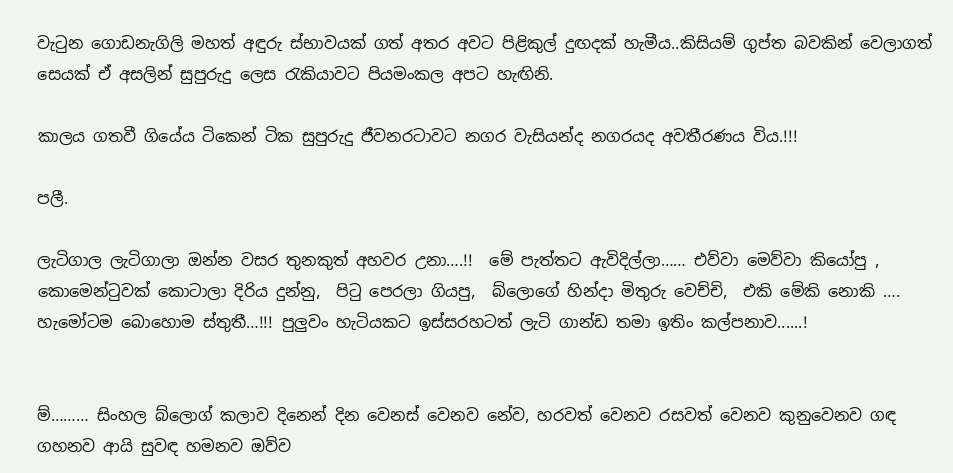වැටුන ගොඩනැගිලි මහත් අඳුරු ස්භාවයක් ගත් අතර අවට පිළිකුල් දුඟදක් හැමීය..කිසියම් ගුප්ත බවකින් වෙලාගත් සෙයක් ඒ අසලින් සුපුරුදු ලෙස රැකියාවට පියමංකල අපට හැඟිනි.

කාලය ගතවී ගියේය ටිකෙන් ටික සුපුරුදු ජීවනරටාවට නගර වැසියන්ද නගරයද අවතීරණය විය.!!!

පලී.

ලැටිගාල ලැටිගාලා ඔන්න වසර තුනකුත් අහවර උනා….!!  මේ පැත්තට ඇවිදිල්ලා…… එව්වා මෙව්වා කියෝපු , කොමෙන්ටුවක් කොටාලා දිරිය දුන්නු,  පිටු පෙරලා ගියපු,  බ්ලොගේ හින්දා මිතුරු වෙච්චි,  එකි මේකි නොකි …. හැමෝටම බොහොම ස්තුතී…!!! පුලුවං හැටියකට ඉස්සරහටත් ලැටි ගාන්ඩ තමා ඉතිං කල්පනාව......!


ම්……… සිංහල බ්ලොග් කලාව දිනෙන් දින වෙනස් වෙනව නේව, හරවත් වෙනව රසවත් වෙනව කුනුවෙනව ගඳ ගහනව ආයි සුවඳ හමනව ඔව්ව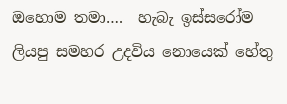ඔහොම තමා….  හැබැ ඉස්සරෝම ලියපු සමහර උදවිය නොයෙක් හේතු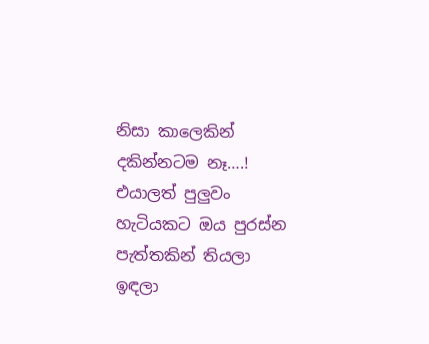නිසා කාලෙකින් දකින්නටම නෑ….!  එයාලත් පුලුවං හැටියකට ඔය පුරස්න පැත්තකින් තියලා ඉඳලා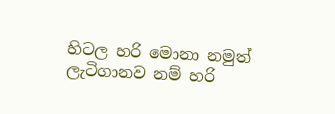හිටල හරි මොනා නමුත් ලැටිගානව නම් හරි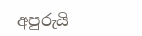අපුරුයි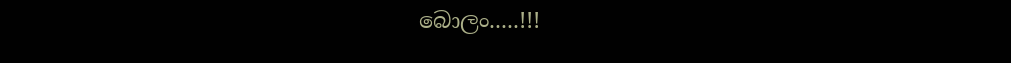බොලං.....!!!